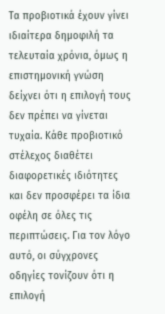Τα προβιοτικά έχουν γίνει ιδιαίτερα δημοφιλή τα τελευταία χρόνια, όμως η επιστημονική γνώση δείχνει ότι η επιλογή τους δεν πρέπει να γίνεται τυχαία. Κάθε προβιοτικό στέλεχος διαθέτει διαφορετικές ιδιότητες και δεν προσφέρει τα ίδια οφέλη σε όλες τις περιπτώσεις. Για τον λόγο αυτό, οι σύγχρονες οδηγίες τονίζουν ότι η επιλογή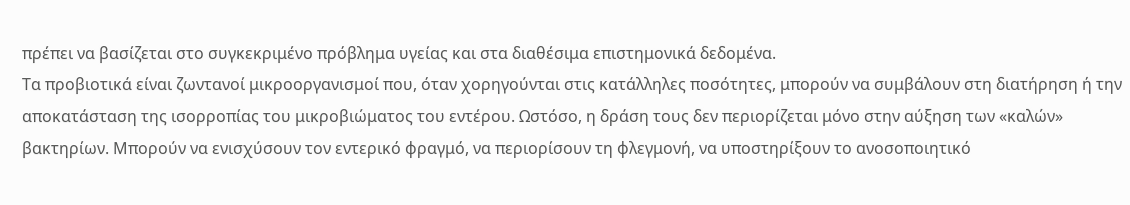πρέπει να βασίζεται στο συγκεκριμένο πρόβλημα υγείας και στα διαθέσιμα επιστημονικά δεδομένα.
Τα προβιοτικά είναι ζωντανοί μικροοργανισμοί που, όταν χορηγούνται στις κατάλληλες ποσότητες, μπορούν να συμβάλουν στη διατήρηση ή την αποκατάσταση της ισορροπίας του μικροβιώματος του εντέρου. Ωστόσο, η δράση τους δεν περιορίζεται μόνο στην αύξηση των «καλών» βακτηρίων. Μπορούν να ενισχύσουν τον εντερικό φραγμό, να περιορίσουν τη φλεγμονή, να υποστηρίξουν το ανοσοποιητικό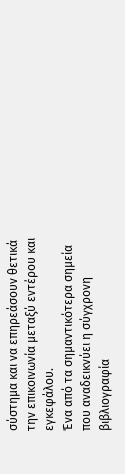σύστημα και να επηρεάσουν θετικά την επικοινωνία μεταξύ εντέρου και εγκεφάλου.
Ένα από τα σημαντικότερα σημεία που αναδεικνύει η σύγχρονη βιβλιογραφία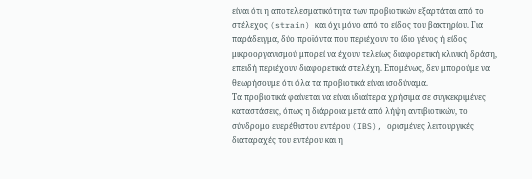είναι ότι η αποτελεσματικότητα των προβιοτικών εξαρτάται από το στέλεχος (strain) και όχι μόνο από το είδος του βακτηρίου. Για παράδειγμα, δύο προϊόντα που περιέχουν το ίδιο γένος ή είδος μικροοργανισμού μπορεί να έχουν τελείως διαφορετική κλινική δράση, επειδή περιέχουν διαφορετικά στελέχη. Επομένως, δεν μπορούμε να θεωρήσουμε ότι όλα τα προβιοτικά είναι ισοδύναμα.
Τα προβιοτικά φαίνεται να είναι ιδιαίτερα χρήσιμα σε συγκεκριμένες καταστάσεις, όπως η διάρροια μετά από λήψη αντιβιοτικών, το σύνδρομο ευερέθιστου εντέρου (IBS), ορισμένες λειτουργικές διαταραχές του εντέρου και η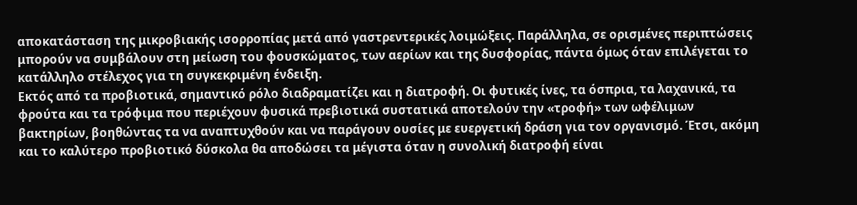αποκατάσταση της μικροβιακής ισορροπίας μετά από γαστρεντερικές λοιμώξεις. Παράλληλα, σε ορισμένες περιπτώσεις μπορούν να συμβάλουν στη μείωση του φουσκώματος, των αερίων και της δυσφορίας, πάντα όμως όταν επιλέγεται το κατάλληλο στέλεχος για τη συγκεκριμένη ένδειξη.
Εκτός από τα προβιοτικά, σημαντικό ρόλο διαδραματίζει και η διατροφή. Οι φυτικές ίνες, τα όσπρια, τα λαχανικά, τα φρούτα και τα τρόφιμα που περιέχουν φυσικά πρεβιοτικά συστατικά αποτελούν την «τροφή» των ωφέλιμων βακτηρίων, βοηθώντας τα να αναπτυχθούν και να παράγουν ουσίες με ευεργετική δράση για τον οργανισμό. Έτσι, ακόμη και το καλύτερο προβιοτικό δύσκολα θα αποδώσει τα μέγιστα όταν η συνολική διατροφή είναι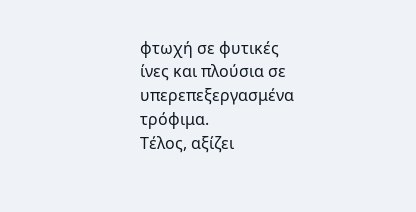φτωχή σε φυτικές ίνες και πλούσια σε υπερεπεξεργασμένα τρόφιμα.
Τέλος, αξίζει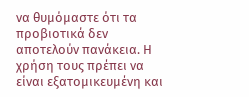να θυμόμαστε ότι τα προβιοτικά δεν αποτελούν πανάκεια. Η χρήση τους πρέπει να είναι εξατομικευμένη και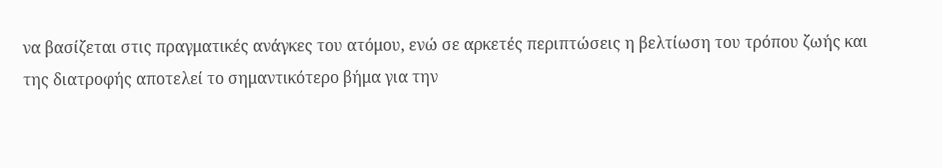να βασίζεται στις πραγματικές ανάγκες του ατόμου, ενώ σε αρκετές περιπτώσεις η βελτίωση του τρόπου ζωής και της διατροφής αποτελεί το σημαντικότερο βήμα για την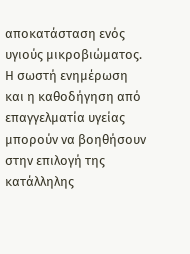αποκατάσταση ενός υγιούς μικροβιώματος. Η σωστή ενημέρωση και η καθοδήγηση από επαγγελματία υγείας μπορούν να βοηθήσουν στην επιλογή της κατάλληλης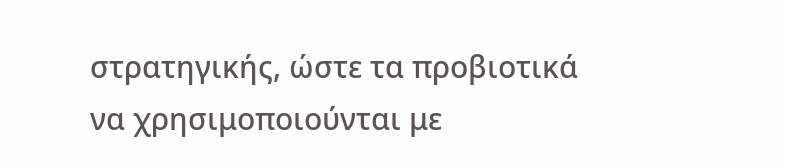στρατηγικής, ώστε τα προβιοτικά να χρησιμοποιούνται με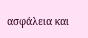ασφάλεια και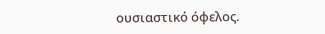ουσιαστικό όφελος.